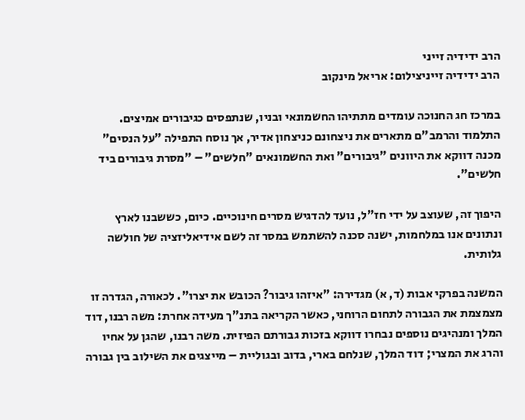הרב ידידיה זייני
הרב ידידיה זייניצילום: אריאל מינקוב

במרכז חג החנוכה עומדים מתתיהו החשמונאי ובניו, שנתפסים כגיבורים אמיצים. התלמוד והרמב"ם מתארים את ניצחונם כניצחון אדיר, אך נוסח התפילה "על הנסים" מכנה דווקא את היוונים "גיבורים" ואת החשמונאים "חלשים" – "מסרת גיבורים ביד חלשים".

היפוך זה, שעוצב על ידי חז"ל, נועד להדגיש מסרים חינוכיים. כיום, כששבנו לארץ ונתונים אנו במלחמות, ישנה סכנה להשתמש במסר זה לשם אידיאליזציה של חולשה גלותית.

המשנה בפרקי אבות (ד, א) מגדירה: "איזהו גיבור? הכובש את יצרו". לכאורה, הגדרה זו מצמצמת את הגבורה לתחום הרוחני, כאשר הקריאה בתנ"ך מעידה אחרת: משה רבנו, דוד המלך ומנהיגים נוספים נבחרו דווקא בזכות גבורתם הפיזית. משה רבנו, שהגן על אחיו והרג את המצרי; דוד המלך, שנלחם בארי, בדוב ובגוליית – מייצגים את השילוב בין גבורה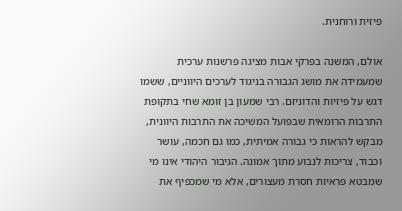פיזית ורוחנית.

אולם, המשנה בפרקי אבות מציגה פרשנות ערכית שמעמידה את מושג הגבורה בניגוד לערכים היווניים, ששמו דגש על פיזיות והדוניזם. רבי שמעון בן זומא שחי בתקופת התרבות הרומאית שבפועל המשיכה את התרבות היוונית, מבקש להראות כי גבורה אמיתית, כמו גם חכמה, עושר וכבוד, צריכות לנבוע מתוך אמונה. הגיבור היהודי אינו מי שמבטא פראיות חסרת מעצורים, אלא מי שמכפיף את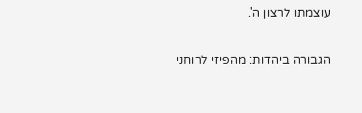עוצמתו לרצון ה'.

הגבורה ביהדות: מהפיזי לרוחני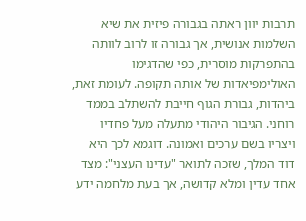תרבות יוון ראתה בגבורה פיזית את שיא השלמות אנושית, אך גבורה זו לרוב לוותה בהתפרקות מוסרית, כפי שהדגימו האולימפיאדות של אותה תקופה. לעומת זאת, ביהדות, גבורת הגוף חייבת להשתלב בממד רוחני. הגיבור היהודי מתעלה מעל פחדיו ויצריו בשם ערכים ואמונה. דוגמא לכך היא דוד המלך, שזכה לתואר "עדינו העצני": מצד אחד עדין ומלא קדושה, אך בעת מלחמה ידע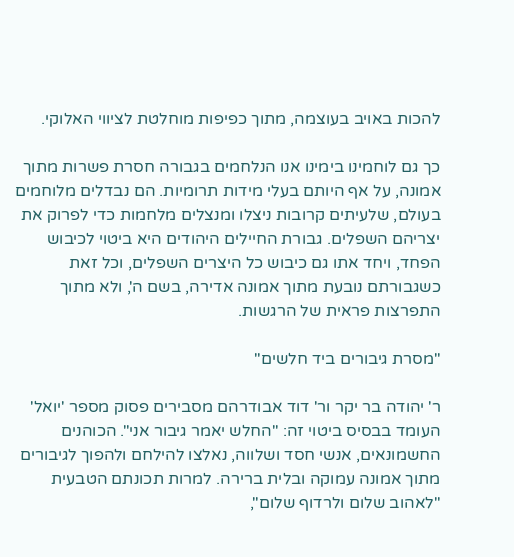להכות באויב בעוצמה, מתוך כפיפות מוחלטת לציווי האלוקי.

כך גם לוחמינו בימינו אנו הנלחמים בגבורה חסרת פשרות מתוך אמונה, על אף היותם בעלי מידות תרומיות. הם נבדלים מלוחמים בעולם, שלעיתים קרובות ניצלו ומנצלים מלחמות כדי לפרוק את יצריהם השפלים. גבורת החיילים היהודים היא ביטוי לכיבוש הפחד, ויחד אתו גם כיבוש כל היצרים השפלים, וכל זאת כשגבורתם נובעת מתוך אמונה אדירה, בשם ה', ולא מתוך התפרצות פראית של הרגשות.

"מסרת גיבורים ביד חלשים"

ר' יהודה בר יקר ור' דוד אבודרהם מסבירים פסוק מספר 'יואל' העומד בבסיס ביטוי זה: "החלש יאמר גיבור אני". הכוהנים החשמונאים, אנשי חסד ושלווה, נאלצו להילחם ולהפוך לגיבורים מתוך אמונה עמוקה ובלית ברירה. למרות תכונתם הטבעית "לאהוב שלום ולרדוף שלום",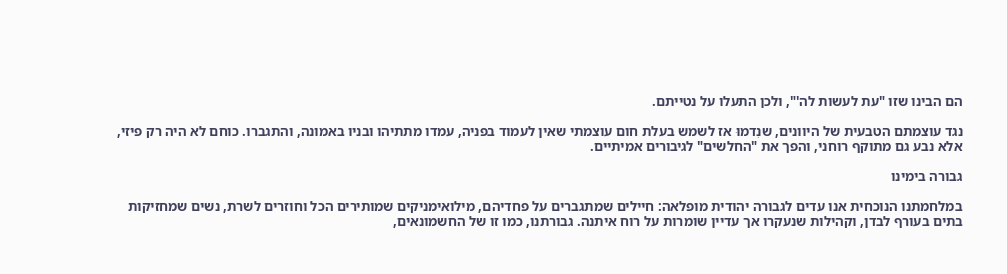הם הבינו שזו "עת לעשות לה'", ולכן התעלו על נטייתם.

נגד עוצמתם הטבעית של היוונים, שנִדמוּ אז לשמש בעלת חום עוצמתי שאין לעמוד בפניה, עמדו מתתיהו ובניו באמונה, והתגברו. כוחם לא היה רק פיזי, אלא נבע גם מתוקף רוחני, והפך את "החלשים" לגיבורים אמיתיים.

גבורה בימינו

במלחמתנו הנוכחית אנו עדים לגבורה יהודית מופלאה: חיילים שמתגברים על פחדיהם, מילואימניקים שמותירים הכל וחוזרים לשרת, נשים שמחזיקות בתים בעורף לבדן, וקהילות שנעקרו אך עדיין שומרות על רוח איתנה. גבורתנו, כמו זו של החשמונאים,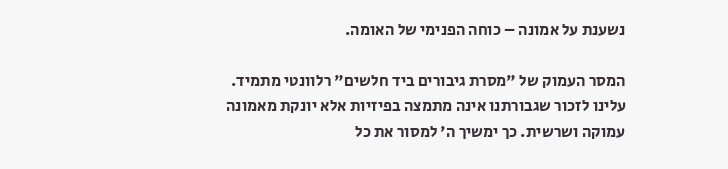נשענת על אמונה – כוחה הפנימי של האומה.

המסר העמוק של "מסרת גיבורים ביד חלשים" רלוונטי מתמיד. עלינו לזכור שגבורתנו אינה מתמצה בפיזיות אלא יונקת מאמונה עמוקה ושרשית. כך ימשיך ה' למסור את כל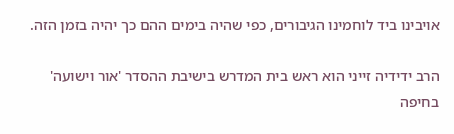אויבינו ביד לוחמינו הגיבורים, כפי שהיה בימים ההם כך יהיה בזמן הזה.

הרב ידידיה זייני הוא ראש בית המדרש בישיבת ההסדר 'אור וישועה' בחיפה